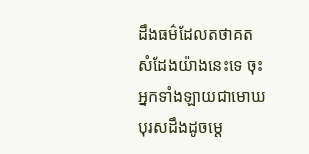ដឹងធម៌ដែលតថាគតសំដែងយ៉ាងនេះទេ ចុះអ្នកទាំងឡាយជាមោឃបុរសដឹងដូចម្តេ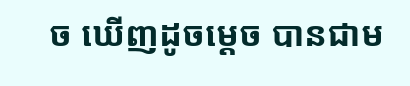ច ឃើញដូចម្តេច បានជាម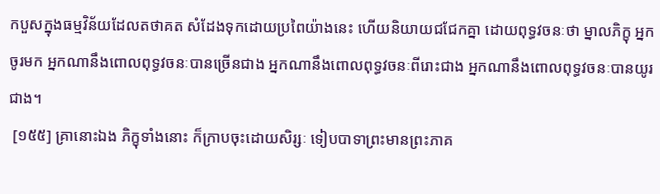កបួសក្នុងធម្មវិន័យដែលតថាគត សំដែងទុកដោយប្រពៃយ៉ាងនេះ ហើយនិយាយជជែកគ្នា ដោយពុទ្ធវចនៈថា ម្នាលភិក្ខុ អ្នកចូរមក អ្នកណានឹងពោលពុទ្ធវចនៈបានច្រើនជាង អ្នកណានឹងពោលពុទ្ធវចនៈពីរោះជាង អ្នកណានឹងពោលពុទ្ធវចនៈបានយូរជាង។
 [១៥៥] គ្រានោះឯង ភិក្ខុទាំងនោះ ក៏ក្រាបចុះដោយសិរ្សៈ ទៀបបាទាព្រះមានព្រះភាគ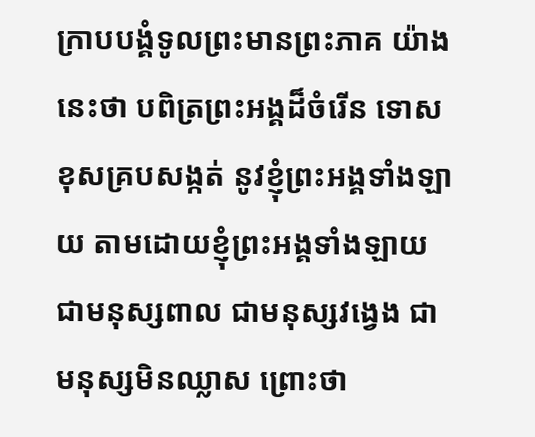ក្រាបបង្គំទូលព្រះមានព្រះភាគ យ៉ាងនេះថា បពិត្រព្រះអង្គដ៏ចំរើន ទោសខុសគ្របសង្កត់ នូវខ្ញុំព្រះអង្គទាំងឡាយ តាមដោយខ្ញុំព្រះអង្គទាំងឡាយ ជាមនុស្សពាល ជាមនុស្សវង្វេង ជាមនុស្សមិនឈ្លាស ព្រោះថា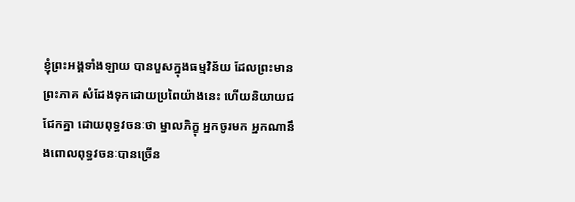ខ្ញុំព្រះអង្គទាំងឡាយ បានបួសក្នុងធម្មវិន័យ ដែលព្រះមានព្រះភាគ សំដែងទុកដោយប្រពៃយ៉ាងនេះ ហើយនិយាយជជែកគ្នា ដោយពុទ្ធវចនៈថា ម្នាលភិក្ខុ អ្នកចូរមក អ្នកណានឹងពោលពុទ្ធវចនៈបានច្រើន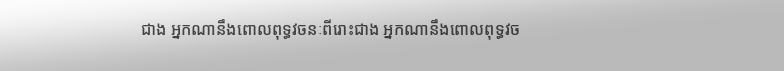ជាង អ្នកណានឹងពោលពុទ្ធវចនៈពីរោះជាង អ្នកណានឹងពោលពុទ្ធវច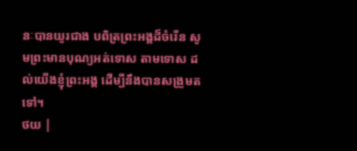នៈបានយូរជាង បពិត្រព្រះអង្គដ៏ចំរើន សូមព្រះមានបុណ្យអត់ទោស តាមទោស ដល់យើងខ្ញុំព្រះអង្គ ដើម្បីនឹងបានសង្រួមតទៅ។
ថយ |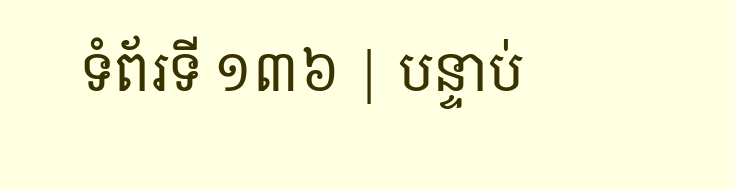ទំព័រទី ១៣៦ | បន្ទាប់